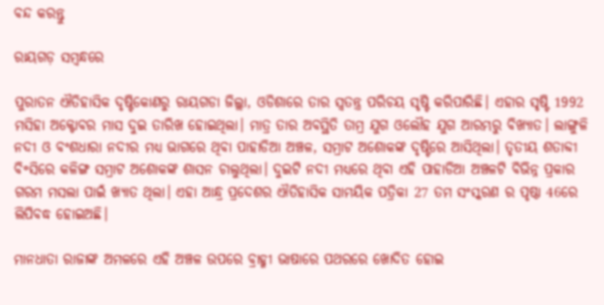ବନ୍ଦ କରନ୍ତୁ

ରାୟଗଡ଼ ସମ୍ବନ୍ଧରେ

ପୁରାତନ ଐତିହାସିକ ଦୃଷ୍ଟିକୋଣରୁ ରାୟଗଡା ଜିଲ୍ଲା, ଓଡିଶାରେ ତାର ସ୍ଵତନ୍ତ୍ର ପରିଚୟ ସୃଷ୍ଟି କରିପାରିଛି। ଏହାର ସୃଷ୍ଟି 1992 ମସିହା ଅକ୍ଟୋବର ମାସ ଦୁଇ ତାରିଖ ହୋଇଥିଲା। ମାତ୍ର ତାର ଅବସ୍ଥିତି ତାମ୍ର ଯୁଗ ଓଲୌହ ଯୁଗ ଆରମ୍ଭରୁ ବିଖ୍ୟାତ। ଲାଙ୍ଗୁଳି ନଦୀ ଓ ବଂଶଧାରା ନଦୀର ମଧ୍ୟ ଭାଗରେ ଥିବା ପାହାଡିଆ ଅଞ୍ଚଳ, ସମ୍ରାଟ ଅଶୋକଙ୍କ ଦୃଷ୍ଟିରେ ଆସିଥିଲା। ତୃତୀୟ ଶତାବ୍ଦୀ ବି॰ସିରେ କଳିଙ୍ଗ ସମ୍ରାଟ ଅଶୋକଙ୍କ ଶାସନ ଚାଲୁଥିଲା। ଦୁଇଟି ନଦୀ ମଧ୍ୟରେ ଥିବା ଏହି ପାହାଡିଆ ଅଞ୍ଚଳଟି ବିଭିନ୍ନ ପ୍ରକାର ଗରମ ମସଲା ପାଇଁ ଖ୍ୟାତ ଥିଲା। ଏହା ଆନ୍ଧ୍ର ପ୍ରଦେଶର ଐତିହାସିକ ସାମୟିକ ପତ୍ରିକା 27 ତମ ସଂସ୍କରଣ ର ପୃଷ୍ଠା 46ରେ ଲିପିବଦ୍ଧ ହୋଇଅଛି।

ମାନଧାତା ରାଜାଙ୍କ ଅମଳରେ ଏହି ଅଞ୍ଚଳ ଉପରେ ବ୍ରାହ୍ମୀ ଭାଷାରେ ପଥରରେ ଖୋଦିତ ହୋଇ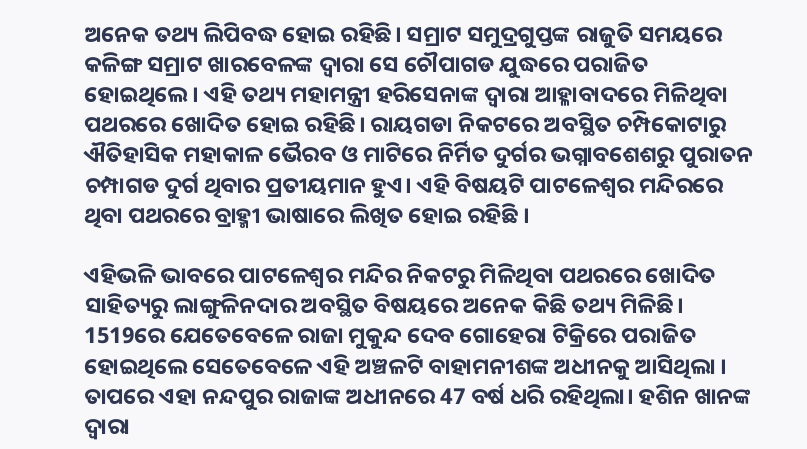ଅନେକ ତଥ୍ୟ ଲିପିବଦ୍ଧ ହୋଇ ରହିଛି। ସମ୍ରାଟ ସମୁଦ୍ରଗୁପ୍ତଙ୍କ ରାଜୁତି ସମୟରେ କଳିଙ୍ଗ ସମ୍ରାଟ ଖାରବେଳଙ୍କ ଦ୍ଵାରା ସେ ଚୌପାଗଡ ଯୁଦ୍ଧରେ ପରାଜିତ ହୋଇଥିଲେ। ଏହି ତଥ୍ୟ ମହାମନ୍ତ୍ରୀ ହରିସେନାଙ୍କ ଦ୍ଵାରା ଆହ୍ଳାବାଦରେ ମିଳିଥିବା ପଥରରେ ଖୋଦିତ ହୋଇ ରହିଛି। ରାୟଗଡା ନିକଟରେ ଅବସ୍ଥିତ ଚମ୍ପିକୋଟାରୁ ଐତିହାସିକ ମହାକାଳ ଭୈରବ ଓ ମାଟିରେ ନିର୍ମିତ ଦୁର୍ଗର ଭଗ୍ନାବଶେଶରୁ ପୁରାତନ ଚମ୍ପାଗଡ ଦୁର୍ଗ ଥିବାର ପ୍ରତୀୟମାନ ହୁଏ। ଏହି ବିଷୟଟି ପାଟଳେଶ୍ଵର ମନ୍ଦିରରେ ଥିବା ପଥରରେ ବ୍ରାହ୍ମୀ ଭାଷାରେ ଲିଖିତ ହୋଇ ରହିଛି ।

ଏହିଭଳି ଭାବରେ ପାଟଳେଶ୍ଵର ମନ୍ଦିର ନିକଟରୁ ମିଳିଥିବା ପଥରରେ ଖୋଦିତ ସାହିତ୍ୟରୁ ଲାଙ୍ଗୁଳିନଦାର ଅବସ୍ଥିତ ବିଷୟରେ ଅନେକ କିଛି ତଥ୍ୟ ମିଳିଛି। 1519ରେ ଯେତେବେଳେ ରାଜା ମୁକୁନ୍ଦ ଦେବ ଗୋହେରା ଟିକ୍ରିରେ ପରାଜିତ ହୋଇଥିଲେ ସେତେବେଳେ ଏହି ଅଞ୍ଚଳଟି ବାହାମନୀଶଙ୍କ ଅଧୀନକୁ ଆସିଥିଲା । ତାପରେ ଏହା ନନ୍ଦପୁର ରାଜାଙ୍କ ଅଧୀନରେ 47 ବର୍ଷ ଧରି ରହିଥିଲା। ହଶିନ ଖାନଙ୍କ ଦ୍ଵାରା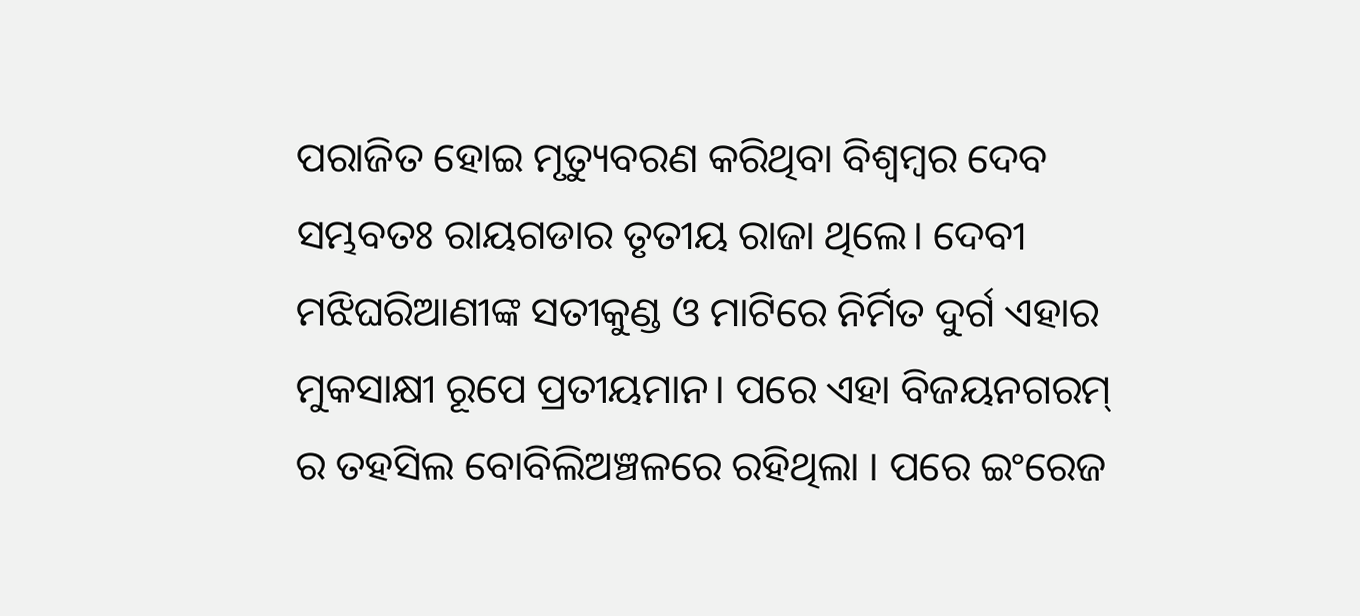ପରାଜିତ ହୋଇ ମୃତ୍ୟୁବରଣ କରିଥିବା ବିଶ୍ଵମ୍ବର ଦେବ ସମ୍ଭବତଃ ରାୟଗଡାର ତୃତୀୟ ରାଜା ଥିଲେ। ଦେବୀ ମଝିଘରିଆଣୀଙ୍କ ସତୀକୁଣ୍ଡ ଓ ମାଟିରେ ନିର୍ମିତ ଦୁର୍ଗ ଏହାର ମୁକସାକ୍ଷୀ ରୂପେ ପ୍ରତୀୟମାନ। ପରେ ଏହା ବିଜୟନଗରମ୍ ର ତହସିଲ ବୋବିଲିଅଞ୍ଚଳରେ ରହିଥିଲା । ପରେ ଇଂରେଜ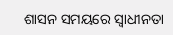ଶାସନ ସମୟରେ ସ୍ଵାଧୀନତା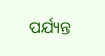ପର୍ଯ୍ୟନ୍ତ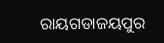ରାୟଗଡାଜୟପୁର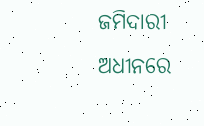ଜମିଦାରୀ ଅଧୀନରେ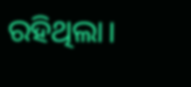ରହିଥିଲା।